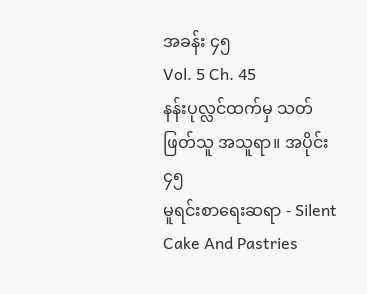အခန်း ၄၅
Vol. 5 Ch. 45
နန်းပုလ္လင်ထက်မှ သတ်ဖြတ်သူ အသူရာ။ အပိုင်း ၄၅
မူရင်းစာရေးဆရာ - Silent Cake And Pastries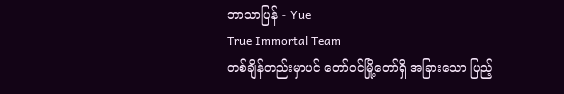ဘာသာပြန် - Yue
True Immortal Team
တစ်ချိန်တည်းမှာပင် တော်ဝင်မြို့တော်ရှိ အခြားသော ပြည့်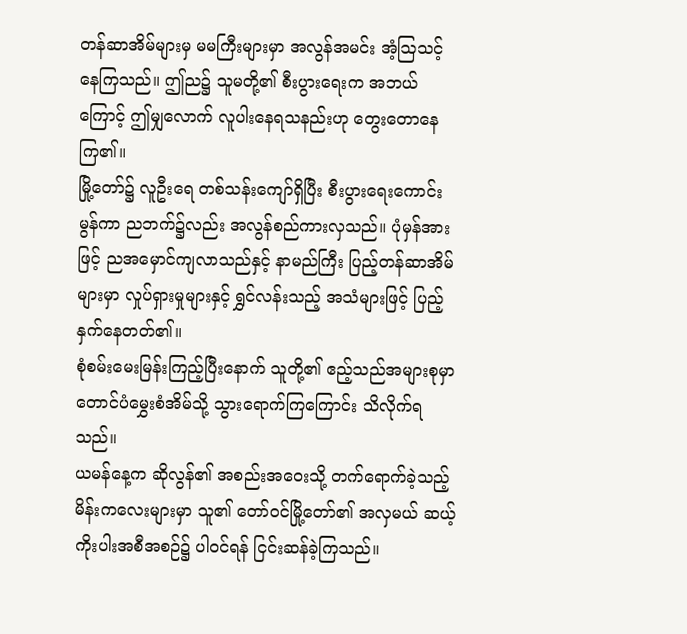တန်ဆာအိမ်များမှ မမကြီးများမှာ အလွန်အမင်း အံ့ဩသင့်နေကြသည်။ ဤည၌ သူမတို့၏ စီးပွားရေးက အဘယ်ကြောင့် ဤမျှလောက် လူပါးနေရသနည်းဟု တွေးတောနေကြ၏။
မြို့တော်၌ လူဦးရေ တစ်သန်းကျော်ရှိပြီး စီးပွားရေးကောင်းမွန်ကာ ညဘက်၌လည်း အလွန်စည်ကားလှသည်။ ပုံမှန်အားဖြင့် ညအမှောင်ကျလာသည်နှင့် နာမည်ကြီး ပြည့်တန်ဆာအိမ်များမှာ လှုပ်ရှားမှုများနှင့် ရွှင်လန်းသည့် အသံများဖြင့် ပြည့်နှက်နေတတ်၏။
စုံစမ်းမေးမြန်းကြည့်ပြီးနောက် သူတို့၏ ဧည့်သည်အများစုမှာ တောင်ပံမွှေးစံအိမ်သို့ သွားရောက်ကြကြောင်း သိလိုက်ရသည်။
ယမန်နေ့က ဆိုလွန်၏ အစည်းအဝေးသို့ တက်ရောက်ခဲ့သည့် မိန်းကလေးများမှာ သူ၏ တော်ဝင်မြို့တော်၏ အလှမယ် ဆယ့်ကိုးပါးအစီအစဉ်၌ ပါဝင်ရန် ငြင်းဆန်ခဲ့ကြသည်။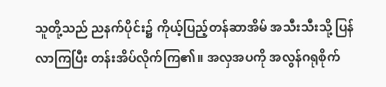သူတို့သည် ညနက်ပိုင်း၌ ကိုယ့်ပြည့်တန်ဆာအိမ် အသီးသီးသို့ ပြန်လာကြပြီး တန်းအိပ်လိုက်ကြ၏။ အလှအပကို အလွန်ဂရုစိုက်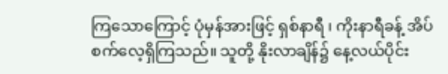ကြသောကြောင့် ပုံမှန်အားဖြင့် ရှစ်နာရီ ၊ ကိုးနာရီခန့် အိပ်စက်လေ့ရှိကြသည်။ သူတို့ နိုးလာချိန်၌ နေ့လယ်ပိုင်း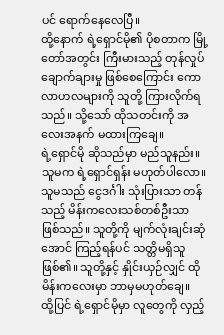ပင် ရောက်နေလေပြီ။
ထို့နောက် ရဲ့ရှောင်မို၏ ပိုစတာက မြို့တော်အတွင်း ကြီးမားသည့် တုန်လှုပ်ချောက်ချားမှု ဖြစ်စေကြောင်း ကောလာဟလများကို သူတို့ ကြားလိုက်ရသည်။ သို့သော် ထိုသတင်းကို အလေးအနက် မထားကြချေ။
ရဲ့ရှောင်မို ဆိုသည်မှာ မည်သူနည်း။ သူမက ရဲ့ရှောင်ရှန်း မဟုတ်ပါလော။ သူမသည် ငွေဒင်္ဂါး သုံးပြားသာ တန်သည့် မိန်းကလေးသစ်တစ်ဦးသာ ဖြစ်သည်။ သူတို့ကို မျက်လုံးချင်းဆုံအောင် ကြည့်ရန်ပင် သတ္တိမရှိသူ ဖြစ်၏။ သူတို့နှင့် နှိုင်းယှဉ်လျှင် ထိုမိန်းကလေးမှာ ဘာမှမဟုတ်ချေ။
ထို့ပြင် ရဲ့ရှောင်မိုမှာ လူတွေကို လှည့်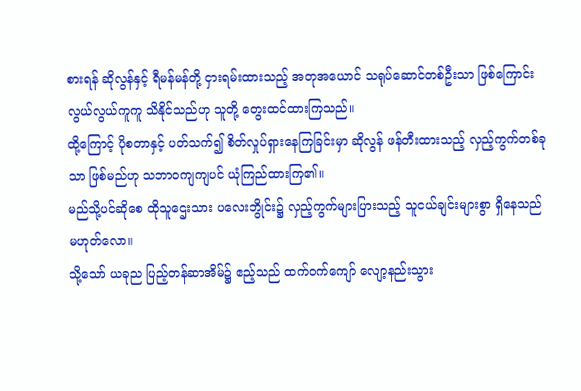စားရန် ဆိုလွန်နှင့် ရီမန်မန်တို့ ငှားရမ်းထားသည့် အတုအယောင် သရုပ်ဆောင်တစ်ဦးသာ ဖြစ်ကြောင်း လွယ်လွယ်ကူကူ သိနိုင်သည်ဟု သူတို့ တွေးထင်ထားကြသည်။
ထို့ကြောင့် ပိုစတာနှင့် ပတ်သက်၍ စိတ်လှုပ်ရှားနေကြခြင်းမှာ ဆိုလွန် ဖန်တီးထားသည့် လှည့်ကွက်တစ်ခုသာ ဖြစ်မည်ဟု သဘာဝကျကျပင် ယုံကြည်ထားကြ၏။
မည်သို့ပင်ဆိုစေ ထိုသူဌေးသား ပလေးဘွိုင်း၌ လှည့်ကွက်များပြားသည့် သူငယ်ချင်းများစွာ ရှိနေသည် မဟုတ်လော။
သို့သော် ယခုည ပြည့်တန်ဆာအိမ်၌ ဧည့်သည် ထက်ဝက်ကျော် လျော့နည်းသွား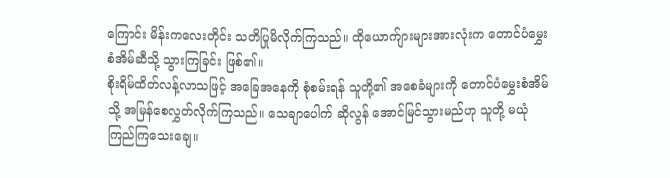ကြောင်း မိန်းကလေးတိုင်း သတိပြုမိလိုက်ကြသည်။ ထိုယောက်ျားများအားလုံးက တောင်ပံမွှေးစံအိမ်ဆီသို့ သွားကြခြင်း ဖြစ်၏။
စိုးရိမ်ထိတ်လန့်လာသဖြင့် အခြေအနေကို စုံစမ်းရန် သူတို့၏ အစေခံများကို တောင်ပံမွှေးစံအိမ်သို့ အမြန်စေလွှတ်လိုက်ကြသည်။ သေချာပေါက် ဆိုလွန် အောင်မြင်သွားမည်ဟု သူတို့ မယုံကြည်ကြသေးချေ။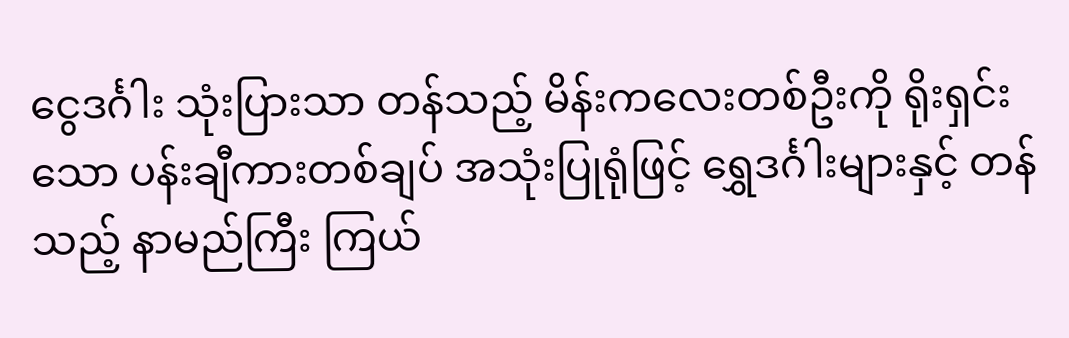ငွေဒင်္ဂါး သုံးပြားသာ တန်သည့် မိန်းကလေးတစ်ဦးကို ရိုးရှင်းသော ပန်းချီကားတစ်ချပ် အသုံးပြုရုံဖြင့် ရွှေဒင်္ဂါးများနှင့် တန်သည့် နာမည်ကြီး ကြယ်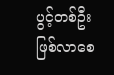ပွင့်တစ်ဦး ဖြစ်လာစေ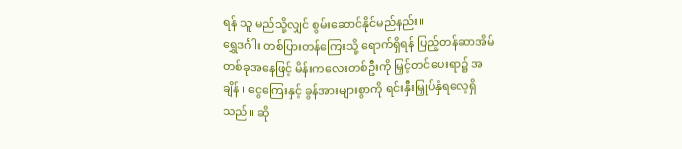ရန် သူ မည်သို့လျှင် စွမ်းဆောင်နိုင်မည်နည်း။
ရွှေဒင်္ဂါး တစ်ပြားတန်ကြေးသို့ ရောက်ရှိရန် ပြည့်တန်ဆာအိမ်တစ်ခုအနေဖြင့် မိန်းကလေးတစ်ဦးကို မြှင့်တင်ပေးရာ၌ အချိန် ၊ ငွေကြေးနှင့် ခွန်အားများစွာကို ရင်းနှီးမြှုပ်နှံရလေ့ရှိသည်။ ဆို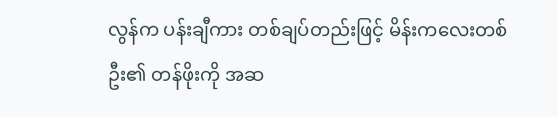လွန်က ပန်းချီကား တစ်ချပ်တည်းဖြင့် မိန်းကလေးတစ်ဦး၏ တန်ဖိုးကို အဆ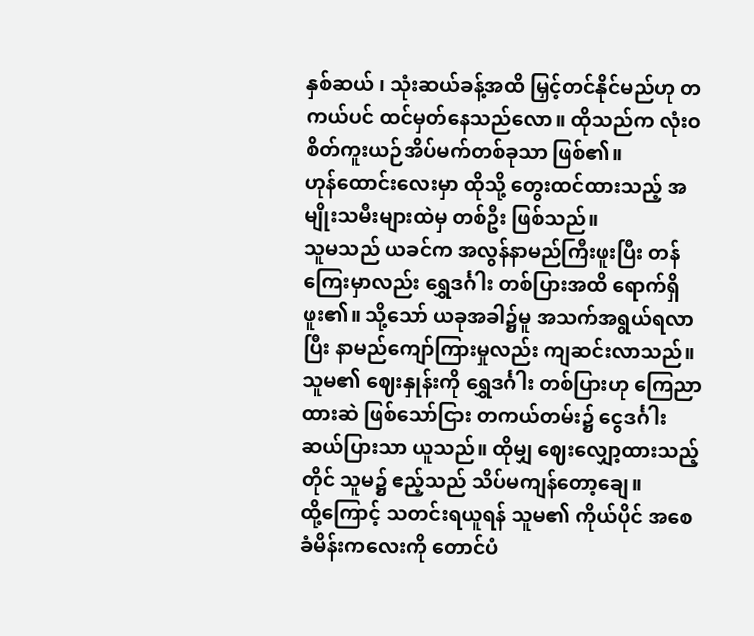နှစ်ဆယ် ၊ သုံးဆယ်ခန့်အထိ မြှင့်တင်နိုင်မည်ဟု တကယ်ပင် ထင်မှတ်နေသည်လော။ ထိုသည်က လုံးဝ စိတ်ကူးယဉ်အိပ်မက်တစ်ခုသာ ဖြစ်၏။
ဟုန်ထောင်းလေးမှာ ထိုသို့ တွေးထင်ထားသည့် အမျိုးသမီးများထဲမှ တစ်ဦး ဖြစ်သည်။
သူမသည် ယခင်က အလွန်နာမည်ကြီးဖူးပြီး တန်ကြေးမှာလည်း ရွှေဒင်္ဂါး တစ်ပြားအထိ ရောက်ရှိဖူး၏။ သို့သော် ယခုအခါ၌မူ အသက်အရွယ်ရလာပြီး နာမည်ကျော်ကြားမှုလည်း ကျဆင်းလာသည်။ သူမ၏ ဈေးနှုန်းကို ရွှေဒင်္ဂါး တစ်ပြားဟု ကြေညာထားဆဲ ဖြစ်သော်ငြား တကယ်တမ်း၌ ငွေဒင်္ဂါး ဆယ်ပြားသာ ယူသည်။ ထိုမျှ ဈေးလျှော့ထားသည့်တိုင် သူမ၌ ဧည့်သည် သိပ်မကျန်တော့ချေ။
ထို့ကြောင့် သတင်းရယူရန် သူမ၏ ကိုယ်ပိုင် အစေခံမိန်းကလေးကို တောင်ပံ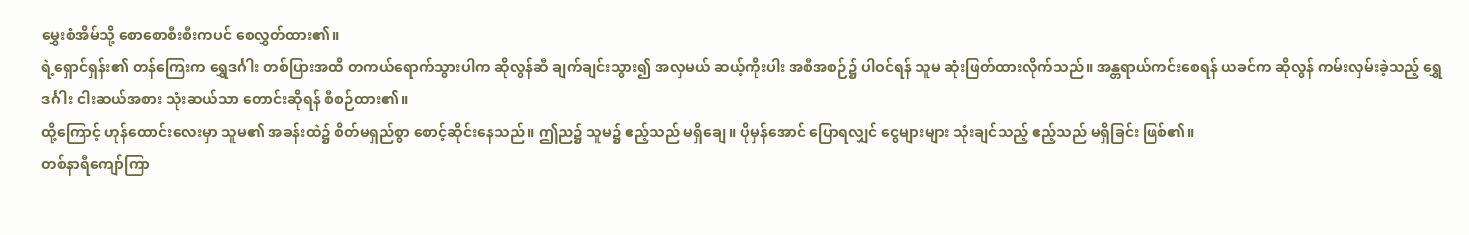မွှေးစံအိမ်သို့ စောစောစီးစီးကပင် စေလွှတ်ထား၏။
ရဲ့ရှောင်ရှန်း၏ တန်ကြေးက ရွှေဒင်္ဂါး တစ်ပြားအထိ တကယ်ရောက်သွားပါက ဆိုလွန်ဆီ ချက်ချင်းသွား၍ အလှမယ် ဆယ့်ကိုးပါး အစီအစဉ်၌ ပါဝင်ရန် သူမ ဆုံးဖြတ်ထားလိုက်သည်။ အန္တရာယ်ကင်းစေရန် ယခင်က ဆိုလွန် ကမ်းလှမ်းခဲ့သည့် ရွှေဒင်္ဂါး ငါးဆယ်အစား သုံးဆယ်သာ တောင်းဆိုရန် စီစဉ်ထား၏။
ထို့ကြောင့် ဟုန်ထောင်းလေးမှာ သူမ၏ အခန်းထဲ၌ စိတ်မရှည်စွာ စောင့်ဆိုင်းနေသည်။ ဤည၌ သူမ၌ ဧည့်သည် မရှိချေ။ ပိုမှန်အောင် ပြောရလျှင် ငွေများများ သုံးချင်သည့် ဧည့်သည် မရှိခြင်း ဖြစ်၏။
တစ်နာရီကျော်ကြာ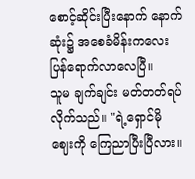စောင့်ဆိုင်းပြီးနောက် နောက်ဆုံး၌ အစေခံမိန်းကလေး ပြန်ရောက်လာလေပြီ။
သူမ ချက်ချင်း မတ်တတ်ရပ်လိုက်သည်။ "ရဲ့ရှောင်မို ဈေးကို ကြေညာပြီးပြီလား။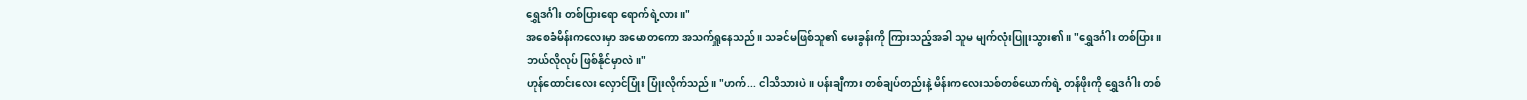ရွှေဒင်္ဂါး တစ်ပြားရော ရောက်ရဲ့လား။"
အစေခံမိန်းကလေးမှာ အမောတကော အသက်ရှူနေသည်။ သခင်မဖြစ်သူ၏ မေးခွန်းကို ကြားသည့်အခါ သူမ မျက်လုံးပြူးသွား၏။ "ရွှေဒင်္ဂါး တစ်ပြား။ ဘယ်လိုလုပ် ဖြစ်နိုင်မှာလဲ။"
ဟုန်ထောင်းလေး လှောင်ပြုံး ပြုံးလိုက်သည်။ "ဟက်... ငါသိသားပဲ။ ပန်းချီကား တစ်ချပ်တည်းနဲ့ မိန်းကလေးသစ်တစ်ယောက်ရဲ့ တန်ဖိုးကို ရွှေဒင်္ဂါး တစ်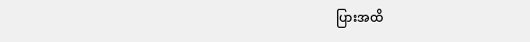ပြားအထိ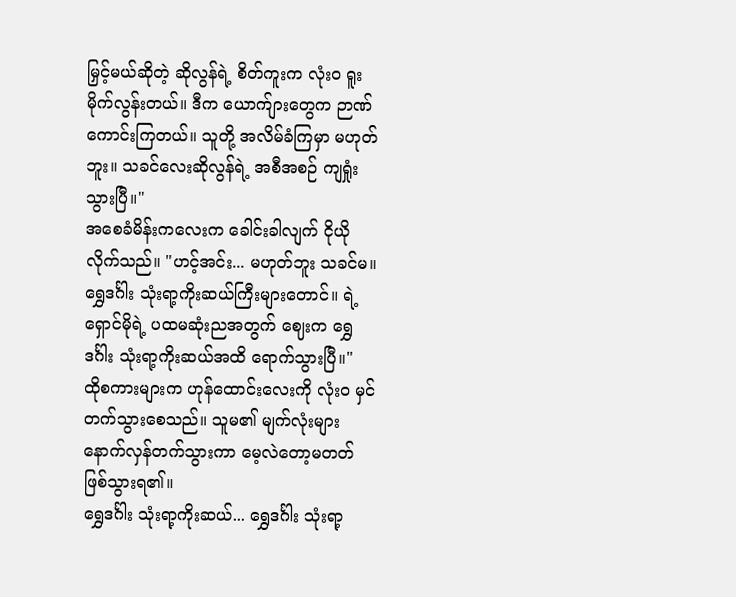မြှင့်မယ်ဆိုတဲ့ ဆိုလွန်ရဲ့ စိတ်ကူးက လုံးဝ ရူးမိုက်လွန်းတယ်။ ဒီက ယောက်ျားတွေက ဉာဏ်ကောင်းကြတယ်။ သူတို့ အလိမ်ခံကြမှာ မဟုတ်ဘူး။ သခင်လေးဆိုလွန်ရဲ့ အစီအစဉ် ကျရှုံးသွားပြီ။"
အစေခံမိန်းကလေးက ခေါင်းခါလျက် ငိုယိုလိုက်သည်။ "ဟင့်အင်း... မဟုတ်ဘူး သခင်မ။ ရွှေဒင်္ဂါး သုံးရာ့ကိုးဆယ်ကြီးများတောင်။ ရဲ့ရှောင်မိုရဲ့ ပထမဆုံးညအတွက် ဈေးက ရွှေဒင်္ဂါး သုံးရာ့ကိုးဆယ်အထိ ရောက်သွားပြီ။"
ထိုစကားများက ဟုန်ထောင်းလေးကို လုံးဝ မှင်တက်သွားစေသည်။ သူမ၏ မျက်လုံးများ နောက်လှန်တက်သွားကာ မေ့လဲတော့မတတ် ဖြစ်သွားရ၏။
ရွှေဒင်္ဂါး သုံးရာ့ကိုးဆယ်... ရွှေဒင်္ဂါး သုံးရာ့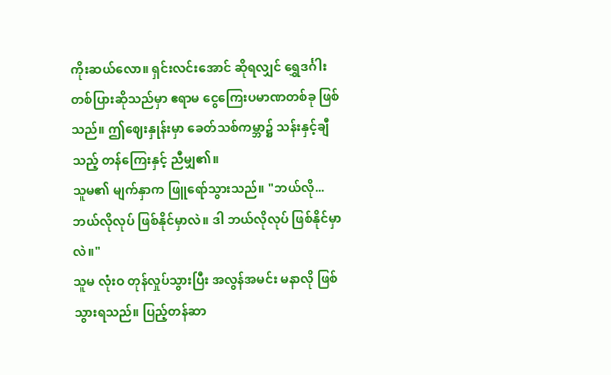ကိုးဆယ်လော။ ရှင်းလင်းအောင် ဆိုရလျှင် ရွှေဒင်္ဂါး တစ်ပြားဆိုသည်မှာ ဧရာမ ငွေကြေးပမာဏတစ်ခု ဖြစ်သည်။ ဤဈေးနှုန်းမှာ ခေတ်သစ်ကမ္ဘာ၌ သန်းနှင့်ချီသည့် တန်ကြေးနှင့် ညီမျှ၏။
သူမ၏ မျက်နှာက ဖြူရော်သွားသည်။ "ဘယ်လို... ဘယ်လိုလုပ် ဖြစ်နိုင်မှာလဲ။ ဒါ ဘယ်လိုလုပ် ဖြစ်နိုင်မှာလဲ။"
သူမ လုံးဝ တုန်လှုပ်သွားပြီး အလွန်အမင်း မနာလို ဖြစ်သွားရသည်။ ပြည့်တန်ဆာ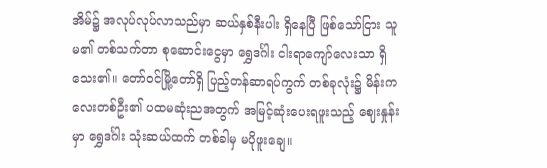အိမ်၌ အလုပ်လုပ်လာသည်မှာ ဆယ်နှစ်နီးပါး ရှိနေပြီ ဖြစ်သော်ငြား သူမ၏ တစ်သက်တာ စုဆောင်းငွေမှာ ရွှေဒင်္ဂါး ငါးရာကျော်လေးသာ ရှိသေး၏။ တော်ဝင်မြို့တော်ရှိ ပြည့်တန်ဆာရပ်ကွက် တစ်ခုလုံး၌ မိန်းကလေးတစ်ဦး၏ ပထမဆုံးညအတွက် အမြင့်ဆုံးပေးရဖူးသည့် ဈေးနှုန်းမှာ ရွှေဒင်္ဂါး သုံးဆယ်ထက် တစ်ခါမှ မပိုဖူးချေ။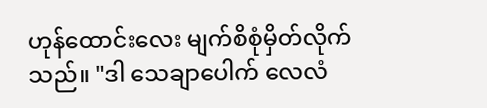ဟုန်ထောင်းလေး မျက်စိစုံမှိတ်လိုက်သည်။ "ဒါ သေချာပေါက် လေလံ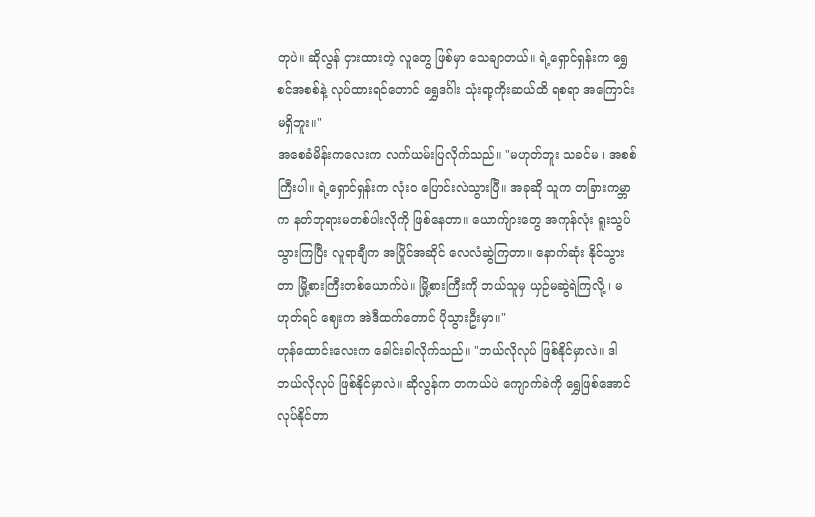တုပဲ။ ဆိုလွန် ငှားထားတဲ့ လူတွေ ဖြစ်မှာ သေချာတယ်။ ရဲ့ရှောင်ရှန်းက ရွှေစင်အစစ်နဲ့ လုပ်ထားရင်တောင် ရွှေဒင်္ဂါး သုံးရာ့ကိုးဆယ်ထိ ရစရာ အကြောင်းမရှိဘူး။"
အစေခံမိန်းကလေးက လက်ယမ်းပြလိုက်သည်။ "မဟုတ်ဘူး သခင်မ ၊ အစစ်ကြီးပါ။ ရဲ့ရှောင်ရှန်းက လုံးဝ ပြောင်းလဲသွားပြီ။ အခုဆို သူက တခြားကမ္ဘာက နတ်ဘုရားမတစ်ပါးလိုကို ဖြစ်နေတာ။ ယောက်ျားတွေ အကုန်လုံး ရူးသွပ်သွားကြပြီး လူရာချီက အပြိုင်အဆိုင် လေလံဆွဲကြတာ။ နောက်ဆုံး နိုင်သွားတာ မြို့စားကြီးတစ်ယောက်ပဲ။ မြို့စားကြီးကို ဘယ်သူမှ ယှဉ်မဆွဲရဲကြလို့ ၊ မဟုတ်ရင် ဈေးက အဲဒီထက်တောင် ပိုသွားဦးမှာ။"
ဟုန်ထောင်းလေးက ခေါင်းခါလိုက်သည်။ "ဘယ်လိုလုပ် ဖြစ်နိုင်မှာလဲ။ ဒါ ဘယ်လိုလုပ် ဖြစ်နိုင်မှာလဲ။ ဆိုလွန်က တကယ်ပဲ ကျောက်ခဲကို ရွှေဖြစ်အောင် လုပ်နိုင်တာ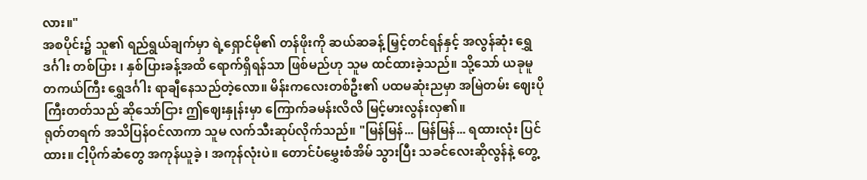လား။"
အစပိုင်း၌ သူ၏ ရည်ရွယ်ချက်မှာ ရဲ့ရှောင်မို၏ တန်ဖိုးကို ဆယ်ဆခန့် မြှင့်တင်ရန်နှင့် အလွန်ဆုံး ရွှေဒင်္ဂါး တစ်ပြား ၊ နှစ်ပြားခန့်အထိ ရောက်ရှိရန်သာ ဖြစ်မည်ဟု သူမ ထင်ထားခဲ့သည်။ သို့သော် ယခုမူ တကယ်ကြီး ရွှေဒင်္ဂါး ရာချီနေသည်တဲ့လော။ မိန်းကလေးတစ်ဦး၏ ပထမဆုံးညမှာ အမြဲတမ်း ဈေးပိုကြီးတတ်သည် ဆိုသော်ငြား ဤဈေးနှုန်းမှာ ကြောက်ခမန်းလိလိ မြင့်မားလွန်းလှ၏။
ရုတ်တရက် အသိပြန်ဝင်လာကာ သူမ လက်သီးဆုပ်လိုက်သည်။ "မြန်မြန်... မြန်မြန်... ရထားလုံး ပြင်ထား။ ငါ့ပိုက်ဆံတွေ အကုန်ယူခဲ့ ၊ အကုန်လုံးပဲ။ တောင်ပံမွှေးစံအိမ် သွားပြီး သခင်လေးဆိုလွန်နဲ့ တွေ့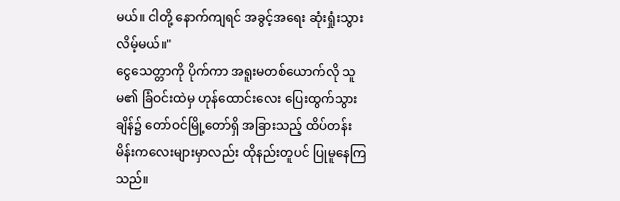မယ်။ ငါတို့ နောက်ကျရင် အခွင့်အရေး ဆုံးရှုံးသွားလိမ့်မယ်။"
ငွေသေတ္တာကို ပိုက်ကာ အရူးမတစ်ယောက်လို သူမ၏ ခြံဝင်းထဲမှ ဟုန်ထောင်းလေး ပြေးထွက်သွားချိန်၌ တော်ဝင်မြို့တော်ရှိ အခြားသည့် ထိပ်တန်းမိန်းကလေးများမှာလည်း ထိုနည်းတူပင် ပြုမူနေကြသည်။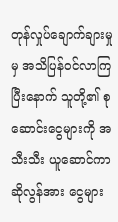တုန်လှုပ်ချောက်ချားမှုမှ အသိပြန်ဝင်လာကြပြီးနောက် သူတို့၏ စုဆောင်းငွေများကို အသီးသီး ယူဆောင်ကာ ဆိုလွန်အား ငွေများ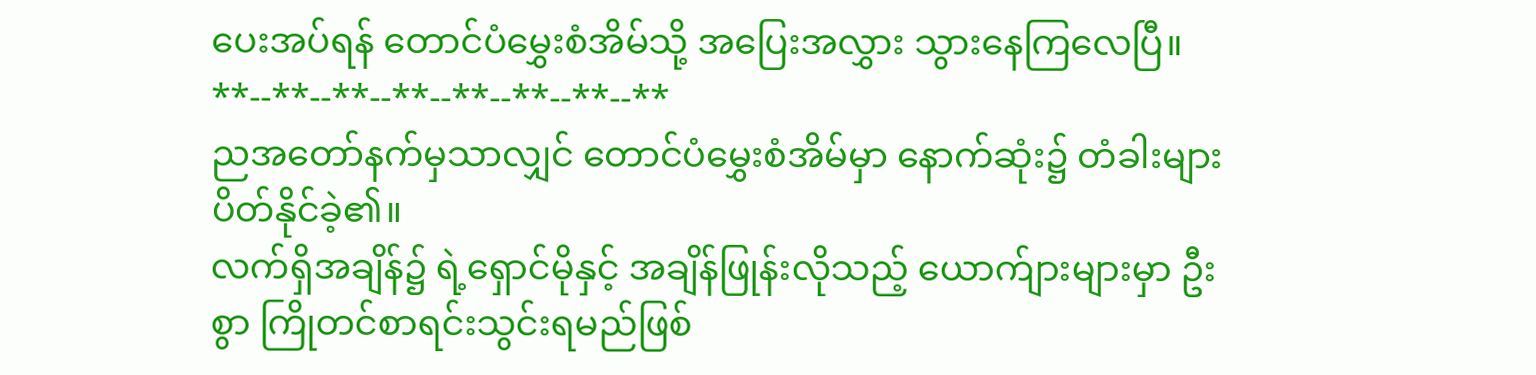ပေးအပ်ရန် တောင်ပံမွှေးစံအိမ်သို့ အပြေးအလွှား သွားနေကြလေပြီ။
**--**--**--**--**--**--**--**
ညအတော်နက်မှသာလျှင် တောင်ပံမွှေးစံအိမ်မှာ နောက်ဆုံး၌ တံခါးများ ပိတ်နိုင်ခဲ့၏။
လက်ရှိအချိန်၌ ရဲ့ရှောင်မိုနှင့် အချိန်ဖြုန်းလိုသည့် ယောက်ျားများမှာ ဦးစွာ ကြိုတင်စာရင်းသွင်းရမည်ဖြစ်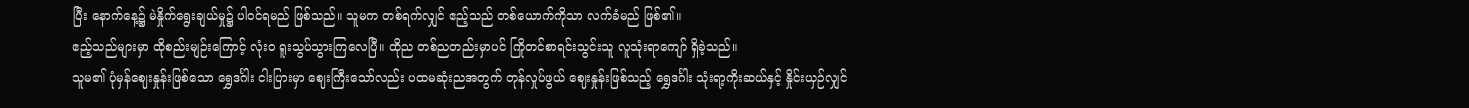ပြီး နောက်နေ့၌ မဲနှိုက်ရွေးချယ်မှု၌ ပါဝင်ရမည် ဖြစ်သည်။ သူမက တစ်ရက်လျှင် ဧည့်သည် တစ်ယောက်ကိုသာ လက်ခံမည် ဖြစ်၏။
ဧည့်သည်များမှာ ထိုစည်းမျဉ်းကြောင့် လုံးဝ ရူးသွပ်သွားကြလေပြီ။ ထိုည တစ်ညတည်းမှာပင် ကြိုတင်စာရင်းသွင်းသူ လူသုံးရာကျော် ရှိခဲ့သည်။
သူမ၏ ပုံမှန်ဈေးနှုန်းဖြစ်သော ရွှေဒင်္ဂါး ငါးပြားမှာ ဈေးကြီးသော်လည်း ပထမဆုံးညအတွက် တုန်လှုပ်ဖွယ် ဈေးနှုန်းဖြစ်သည့် ရွှေဒင်္ဂါး သုံးရာ့ကိုးဆယ်နှင့် နှိုင်းယှဉ်လျှင်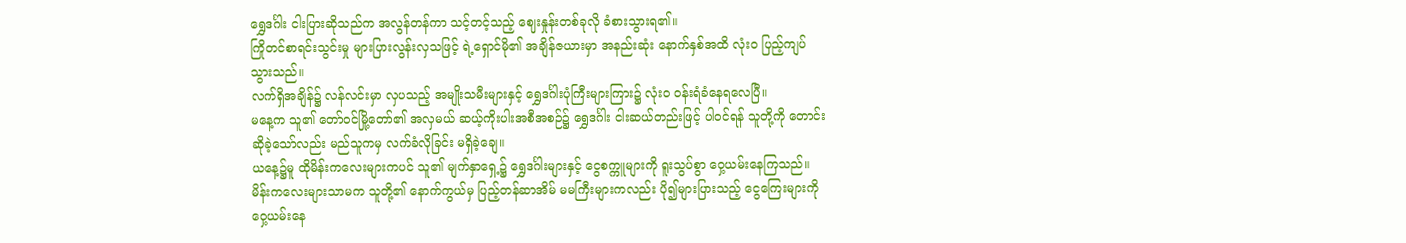ရွှေဒင်္ဂါး ငါးပြားဆိုသည်က အလွန်တန်ကာ သင့်တင့်သည့် ဈေးနှုန်းတစ်ခုလို ခံစားသွားရ၏။
ကြိုတင်စာရင်းသွင်းမှု များပြားလွန်းလှသဖြင့် ရဲ့ရှောင်မို၏ အချိန်ဇယားမှာ အနည်းဆုံး နောက်နှစ်အထိ လုံးဝ ပြည့်ကျပ်သွားသည်။
လက်ရှိအချိန်၌ လန်လင်းမှာ လှပသည့် အမျိုးသမီးများနှင့် ရွှေဒင်္ဂါးပုံကြီးများကြား၌ လုံးဝ ဝန်းရံခံနေရလေပြီ။
မနေ့က သူ၏ တော်ဝင်မြို့တော်၏ အလှမယ် ဆယ့်ကိုးပါးအစီအစဉ်၌ ရွှေဒင်္ဂါး ငါးဆယ်တည်းဖြင့် ပါဝင်ရန် သူတို့ကို တောင်းဆိုခဲ့သော်လည်း မည်သူကမှ လက်ခံလိုခြင်း မရှိခဲ့ချေ။
ယနေ့၌မူ ထိုမိန်းကလေးများကပင် သူ၏ မျက်နှာရှေ့၌ ရွှေဒင်္ဂါးများနှင့် ငွေစက္ကူများကို ရူးသွပ်စွာ ဝှေ့ယမ်းနေကြသည်။ မိန်းကလေးများသာမက သူတို့၏ နောက်ကွယ်မှ ပြည့်တန်ဆာအိမ် မမကြီးများကလည်း ပို၍များပြားသည့် ငွေကြေးများကို ဝှေ့ယမ်းနေ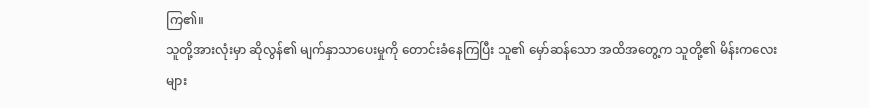ကြ၏။
သူတို့အားလုံးမှာ ဆိုလွန်၏ မျက်နှာသာပေးမှုကို တောင်းခံနေကြပြီး သူ၏ မှော်ဆန်သော အထိအတွေ့က သူတို့၏ မိန်းကလေးများ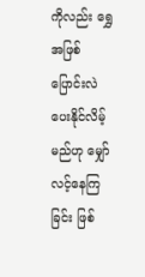ကိုလည်း ရွှေအဖြစ် ပြောင်းလဲပေးနိုင်လိမ့်မည်ဟု မျှော်လင့်နေကြခြင်း ဖြစ်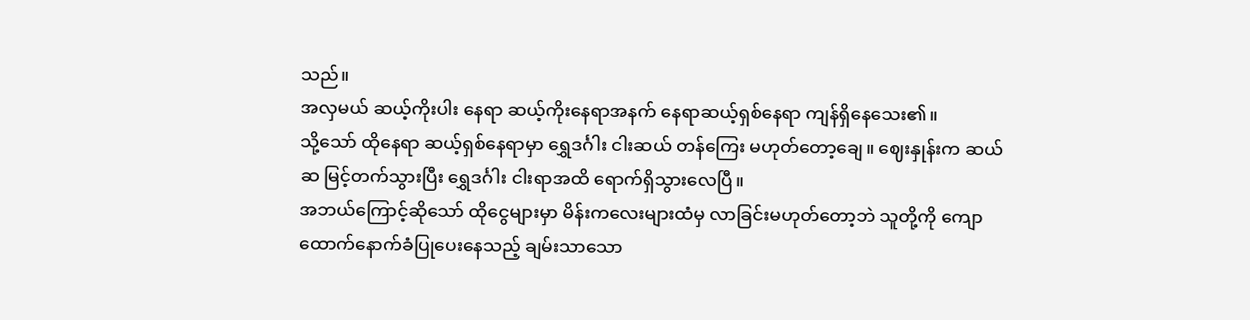သည်။
အလှမယ် ဆယ့်ကိုးပါး နေရာ ဆယ့်ကိုးနေရာအနက် နေရာဆယ့်ရှစ်နေရာ ကျန်ရှိနေသေး၏။
သို့သော် ထိုနေရာ ဆယ့်ရှစ်နေရာမှာ ရွှေဒင်္ဂါး ငါးဆယ် တန်ကြေး မဟုတ်တော့ချေ။ ဈေးနှုန်းက ဆယ်ဆ မြင့်တက်သွားပြီး ရွှေဒင်္ဂါး ငါးရာအထိ ရောက်ရှိသွားလေပြီ။
အဘယ်ကြောင့်ဆိုသော် ထိုငွေများမှာ မိန်းကလေးများထံမှ လာခြင်းမဟုတ်တော့ဘဲ သူတို့ကို ကျောထောက်နောက်ခံပြုပေးနေသည့် ချမ်းသာသော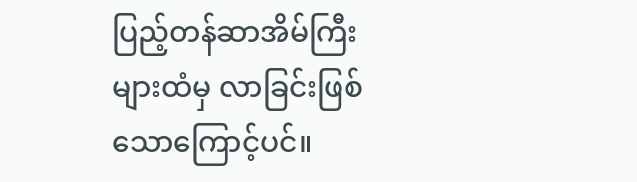ပြည့်တန်ဆာအိမ်ကြီးများထံမှ လာခြင်းဖြစ်သောကြောင့်ပင်။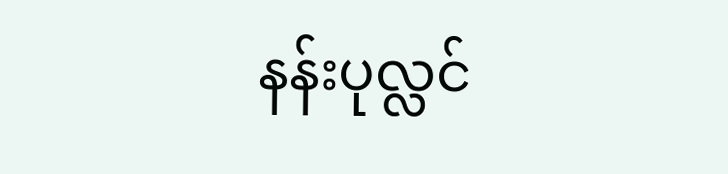နန်းပုလ္လင်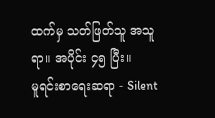ထက်မှ သတ်ဖြတ်သူ အသူရာ။ အပိုင်း ၄၅ ပြီး။
မူရင်းစာရေးဆရာ - Silent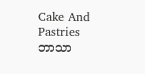Cake And Pastries
ဘာသာ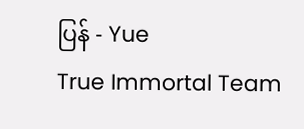ပြန် - Yue
True Immortal Team